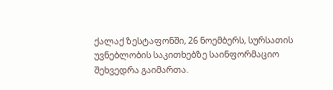ქალაქ ზესტაფონში, 26 ნოემბერს, სურსათის უვნებლობის საკითხებზე საინფორმაციო შეხვედრა გაიმართა.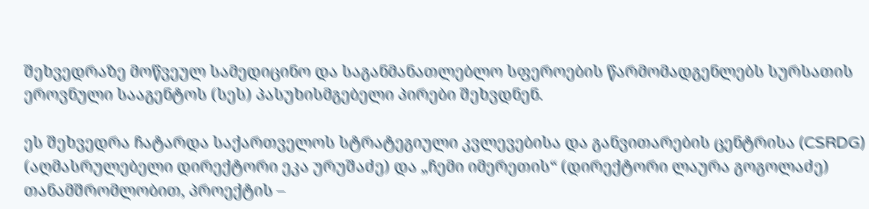შეხვედრაზე მოწვეულ სამედიცინო და საგანმანათლებლო სფეროების წარმომადგენლებს სურსათის ეროვნული სააგენტოს (სეს) პასუხისმგებელი პირები შეხვდნენ.

ეს შეხვედრა ჩატარდა საქართველოს სტრატეგიული კვლევებისა და განვითარების ცენტრისა (CSRDG) (აღმასრულებელი დირექტორი ეკა ურუშაძე) და „ჩემი იმერეთის“ (დირექტორი ლაურა გოგოლაძე) თანამშრომლობით, პროექტის –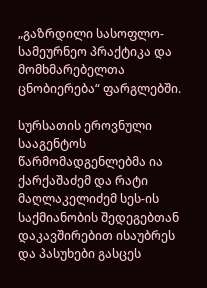„გაზრდილი სასოფლო-სამეურნეო პრაქტიკა და მომხმარებელთა ცნობიერება“ ფარგლებში.

სურსათის ეროვნული სააგენტოს წარმომადგენლებმა ია ქარქაშაძემ და რატი მაღლაკელიძემ სეს-ის საქმიანობის შედეგებთან დაკავშირებით ისაუბრეს და პასუხები გასცეს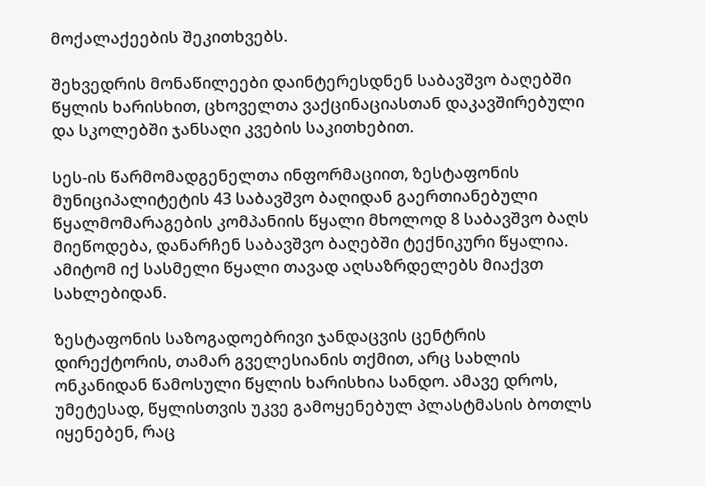მოქალაქეების შეკითხვებს.

შეხვედრის მონაწილეები დაინტერესდნენ საბავშვო ბაღებში წყლის ხარისხით, ცხოველთა ვაქცინაციასთან დაკავშირებული და სკოლებში ჯანსაღი კვების საკითხებით.

სეს-ის წარმომადგენელთა ინფორმაციით, ზესტაფონის მუნიციპალიტეტის 43 საბავშვო ბაღიდან გაერთიანებული წყალმომარაგების კომპანიის წყალი მხოლოდ 8 საბავშვო ბაღს მიეწოდება, დანარჩენ საბავშვო ბაღებში ტექნიკური წყალია. ამიტომ იქ სასმელი წყალი თავად აღსაზრდელებს მიაქვთ სახლებიდან.

ზესტაფონის საზოგადოებრივი ჯანდაცვის ცენტრის დირექტორის, თამარ გველესიანის თქმით, არც სახლის ონკანიდან წამოსული წყლის ხარისხია სანდო. ამავე დროს, უმეტესად, წყლისთვის უკვე გამოყენებულ პლასტმასის ბოთლს იყენებენ, რაც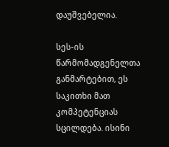დაუშვებელია.

სეს-ის წარმომადგენელთა განმარტებით, ეს საკითხი მათ კომპეტენციას სცილდება. ისინი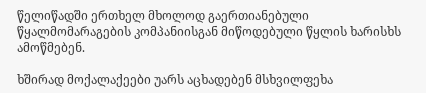წელიწადში ერთხელ მხოლოდ გაერთიანებული წყალმომარაგების კომპანიისგან მიწოდებული წყლის ხარისხს ამოწმებენ.

ხშირად მოქალაქეები უარს აცხადებენ მსხვილფეხა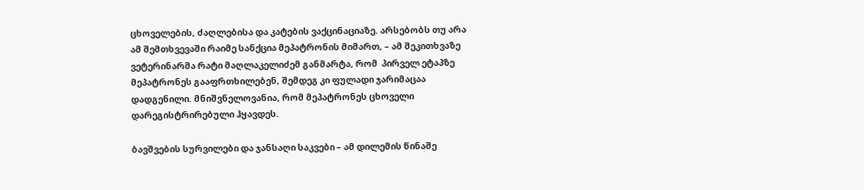ცხოველების, ძაღლებისა და კატების ვაქცინაციაზე. არსებობს თუ არა ამ შემთხვევაში რაიმე სანქცია მეპატრონის მიმართ, – ამ შეკითხვაზე ვეტერინარმა რატი მაღლაკელიძემ განმარტა, რომ  პირველ ეტაპზე მეპატრონეს გააფრთხილებენ, შემდეგ კი ფულადი ჯარიმაცაა დადგენილი. მნიშვნელოვანია, რომ მეპატრონეს ცხოველი დარეგისტრირებული ჰყავდეს.

ბავშვების სურვილები და ჯანსაღი საკვები – ამ დილემის წინაშე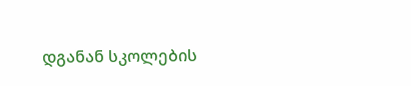დგანან სკოლების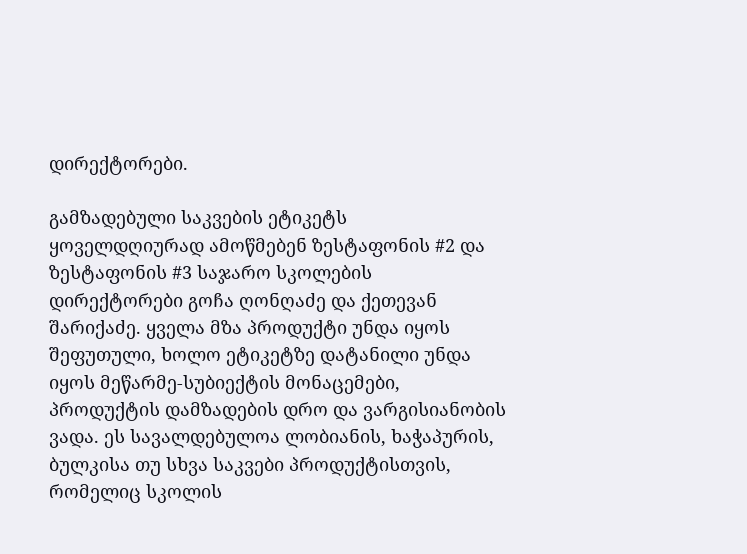დირექტორები.

გამზადებული საკვების ეტიკეტს ყოველდღიურად ამოწმებენ ზესტაფონის #2 და ზესტაფონის #3 საჯარო სკოლების დირექტორები გოჩა ღონღაძე და ქეთევან შარიქაძე. ყველა მზა პროდუქტი უნდა იყოს შეფუთული, ხოლო ეტიკეტზე დატანილი უნდა იყოს მეწარმე-სუბიექტის მონაცემები, პროდუქტის დამზადების დრო და ვარგისიანობის ვადა. ეს სავალდებულოა ლობიანის, ხაჭაპურის, ბულკისა თუ სხვა საკვები პროდუქტისთვის, რომელიც სკოლის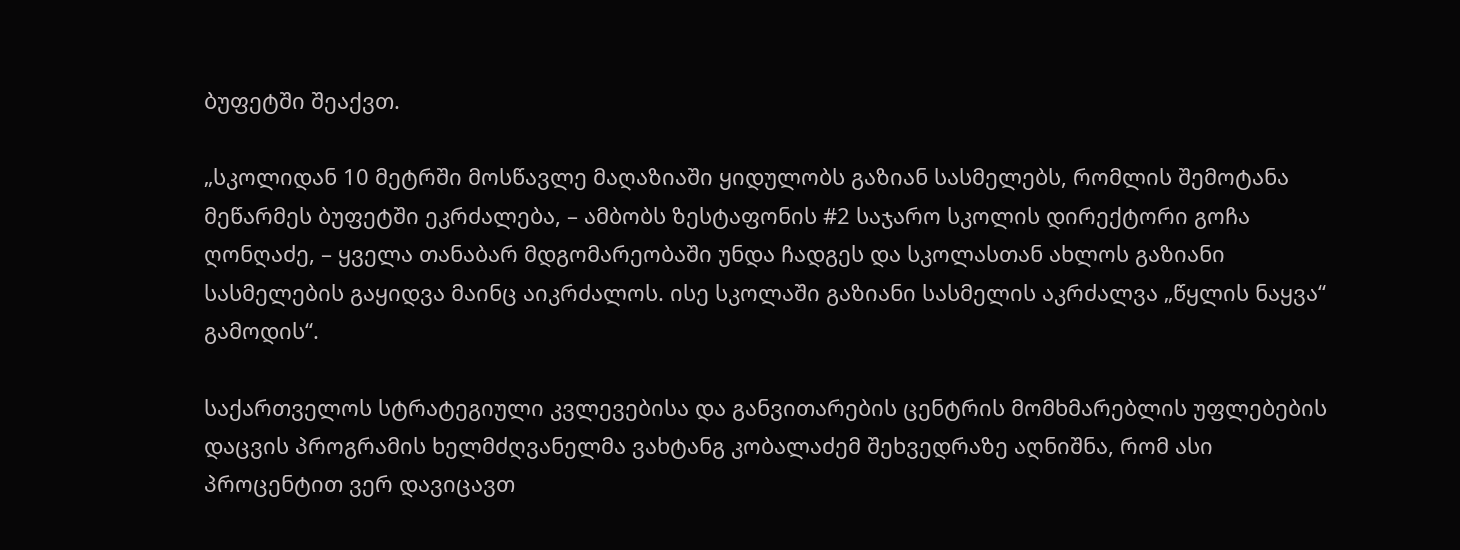ბუფეტში შეაქვთ.

„სკოლიდან 10 მეტრში მოსწავლე მაღაზიაში ყიდულობს გაზიან სასმელებს, რომლის შემოტანა მეწარმეს ბუფეტში ეკრძალება, – ამბობს ზესტაფონის #2 საჯარო სკოლის დირექტორი გოჩა ღონღაძე, – ყველა თანაბარ მდგომარეობაში უნდა ჩადგეს და სკოლასთან ახლოს გაზიანი სასმელების გაყიდვა მაინც აიკრძალოს. ისე სკოლაში გაზიანი სასმელის აკრძალვა „წყლის ნაყვა“ გამოდის“.

საქართველოს სტრატეგიული კვლევებისა და განვითარების ცენტრის მომხმარებლის უფლებების დაცვის პროგრამის ხელმძღვანელმა ვახტანგ კობალაძემ შეხვედრაზე აღნიშნა, რომ ასი პროცენტით ვერ დავიცავთ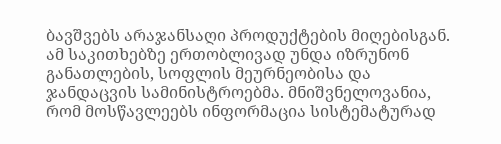ბავშვებს არაჯანსაღი პროდუქტების მიღებისგან. ამ საკითხებზე ერთობლივად უნდა იზრუნონ განათლების, სოფლის მეურნეობისა და ჯანდაცვის სამინისტროებმა. მნიშვნელოვანია, რომ მოსწავლეებს ინფორმაცია სისტემატურად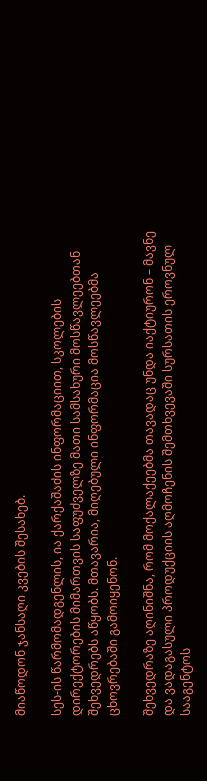მიაწოდონ ჯანსაღი კვების შესახებ.

სეს-ის წარმომადგენლის, ია ქარქაშაძის ინფორმაციით, სკოლების დირექტორების მიმართვის საფუძველზე მათი სამსახური მოსწავლეებთან შეხვედრებს აწყობს. მთავარია, მიღებული ინფორმაცია მოსწავლეებმა ცხოვრებაში გამოიყენონ.

შეხვედრაზე აღინიშნა, რომ მოქალაქეებმა თავადაც უნდა იაქტიურონ – მავნე და ვადაგასული პროდუქციის აღმოჩენის შემთხვევაში სურსათის ეროვნულ სააგენტოს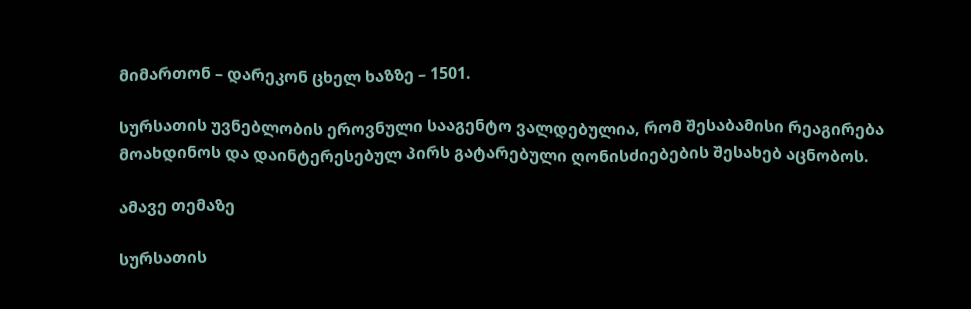მიმართონ – დარეკონ ცხელ ხაზზე – 1501.

სურსათის უვნებლობის ეროვნული სააგენტო ვალდებულია, რომ შესაბამისი რეაგირება მოახდინოს და დაინტერესებულ პირს გატარებული ღონისძიებების შესახებ აცნობოს.

ამავე თემაზე

სურსათის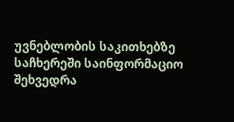უვნებლობის საკითხებზე საჩხერეში საინფორმაციო შეხვედრა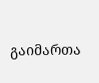გაიმართა